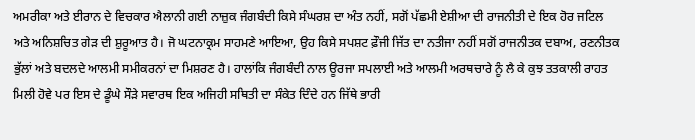ਅਮਰੀਕਾ ਅਤੇ ਈਰਾਨ ਦੇ ਵਿਚਕਾਰ ਐਲਾਨੀ ਗਈ ਨਾਜ਼ੁਕ ਜੰਗਬੰਦੀ ਕਿਸੇ ਸੰਘਰਸ਼ ਦਾ ਅੰਤ ਨਹੀਂ, ਸਗੋਂ ਪੱਛਮੀ ਏਸ਼ੀਆ ਦੀ ਰਾਜਨੀਤੀ ਦੇ ਇਕ ਹੋਰ ਜਟਿਲ ਅਤੇ ਅਨਿਸ਼ਚਿਤ ਗੇੜ ਦੀ ਸ਼ੁਰੂਆਤ ਹੈ। ਜੋ ਘਟਨਾਕ੍ਰਮ ਸਾਹਮਣੇ ਆਇਆ, ਉਹ ਕਿਸੇ ਸਪਸ਼ਟ ਫ਼ੌਜੀ ਜਿੱਤ ਦਾ ਨਤੀਜਾ ਨਹੀਂ ਸਗੋਂ ਰਾਜਨੀਤਕ ਦਬਾਅ, ਰਣਨੀਤਕ ਭੁੱਲਾਂ ਅਤੇ ਬਦਲਦੇ ਆਲਮੀ ਸਮੀਕਰਨਾਂ ਦਾ ਮਿਸ਼ਰਣ ਹੈ। ਹਾਲਾਂਕਿ ਜੰਗਬੰਦੀ ਨਾਲ ਊਰਜਾ ਸਪਲਾਈ ਅਤੇ ਆਲਮੀ ਅਰਥਚਾਰੇ ਨੂੰ ਲੈ ਕੇ ਕੁਝ ਤਤਕਾਲੀ ਰਾਹਤ ਮਿਲੀ ਹੋਵੇ ਪਰ ਇਸ ਦੇ ਡੂੰਘੇ ਸੌੜੇ ਸਵਾਰਥ ਇਕ ਅਜਿਹੀ ਸਥਿਤੀ ਦਾ ਸੰਕੇਤ ਦਿੰਦੇ ਹਨ ਜਿੱਥੇ ਭਾਰੀ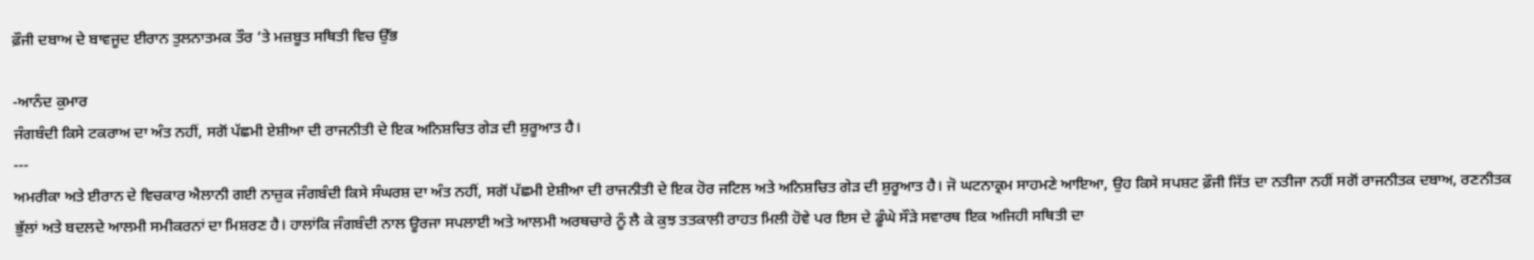ਫ਼ੌਜੀ ਦਬਾਅ ਦੇ ਬਾਵਜੂਦ ਈਰਾਨ ਤੁਲਨਾਤਮਕ ਤੌਰ ’ਤੇ ਮਜ਼ਬੂਤ ਸਥਿਤੀ ਵਿਚ ਉੱਭ

-ਆਨੰਦ ਕੁਮਾਰ
ਜੰਗਬੰਦੀ ਕਿਸੇ ਟਕਰਾਅ ਦਾ ਅੰਤ ਨਹੀਂ, ਸਗੋਂ ਪੱਛਮੀ ਏਸ਼ੀਆ ਦੀ ਰਾਜਨੀਤੀ ਦੇ ਇਕ ਅਨਿਸ਼ਚਿਤ ਗੇੜ ਦੀ ਸ਼ੁਰੂਆਤ ਹੈ।
---
ਅਮਰੀਕਾ ਅਤੇ ਈਰਾਨ ਦੇ ਵਿਚਕਾਰ ਐਲਾਨੀ ਗਈ ਨਾਜ਼ੁਕ ਜੰਗਬੰਦੀ ਕਿਸੇ ਸੰਘਰਸ਼ ਦਾ ਅੰਤ ਨਹੀਂ, ਸਗੋਂ ਪੱਛਮੀ ਏਸ਼ੀਆ ਦੀ ਰਾਜਨੀਤੀ ਦੇ ਇਕ ਹੋਰ ਜਟਿਲ ਅਤੇ ਅਨਿਸ਼ਚਿਤ ਗੇੜ ਦੀ ਸ਼ੁਰੂਆਤ ਹੈ। ਜੋ ਘਟਨਾਕ੍ਰਮ ਸਾਹਮਣੇ ਆਇਆ, ਉਹ ਕਿਸੇ ਸਪਸ਼ਟ ਫ਼ੌਜੀ ਜਿੱਤ ਦਾ ਨਤੀਜਾ ਨਹੀਂ ਸਗੋਂ ਰਾਜਨੀਤਕ ਦਬਾਅ, ਰਣਨੀਤਕ ਭੁੱਲਾਂ ਅਤੇ ਬਦਲਦੇ ਆਲਮੀ ਸਮੀਕਰਨਾਂ ਦਾ ਮਿਸ਼ਰਣ ਹੈ। ਹਾਲਾਂਕਿ ਜੰਗਬੰਦੀ ਨਾਲ ਊਰਜਾ ਸਪਲਾਈ ਅਤੇ ਆਲਮੀ ਅਰਥਚਾਰੇ ਨੂੰ ਲੈ ਕੇ ਕੁਝ ਤਤਕਾਲੀ ਰਾਹਤ ਮਿਲੀ ਹੋਵੇ ਪਰ ਇਸ ਦੇ ਡੂੰਘੇ ਸੌੜੇ ਸਵਾਰਥ ਇਕ ਅਜਿਹੀ ਸਥਿਤੀ ਦਾ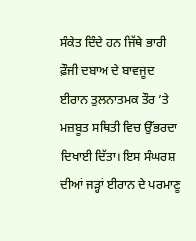ਸੰਕੇਤ ਦਿੰਦੇ ਹਨ ਜਿੱਥੇ ਭਾਰੀ ਫ਼ੌਜੀ ਦਬਾਅ ਦੇ ਬਾਵਜੂਦ ਈਰਾਨ ਤੁਲਨਾਤਮਕ ਤੌਰ ’ਤੇ ਮਜ਼ਬੂਤ ਸਥਿਤੀ ਵਿਚ ਉੱਭਰਦਾ ਦਿਖਾਈ ਦਿੱਤਾ। ਇਸ ਸੰਘਰਸ਼ ਦੀਆਂ ਜੜ੍ਹਾਂ ਈਰਾਨ ਦੇ ਪਰਮਾਣੂ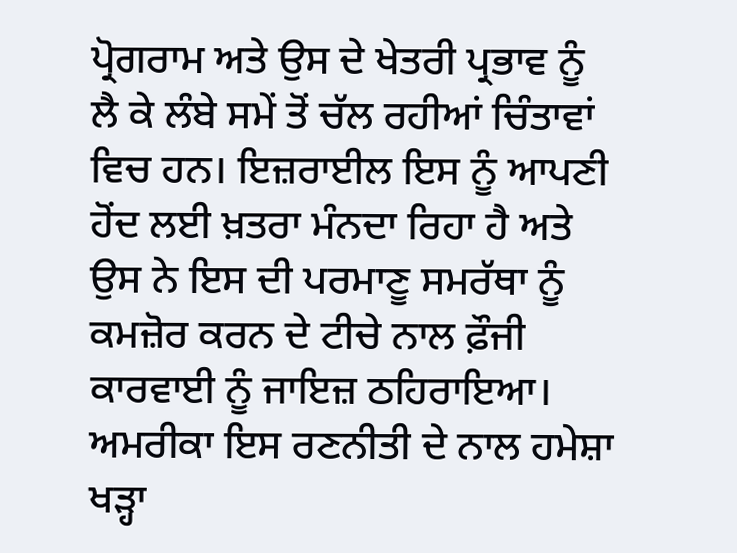ਪ੍ਰੋਗਰਾਮ ਅਤੇ ਉਸ ਦੇ ਖੇਤਰੀ ਪ੍ਰਭਾਵ ਨੂੰ ਲੈ ਕੇ ਲੰਬੇ ਸਮੇਂ ਤੋਂ ਚੱਲ ਰਹੀਆਂ ਚਿੰਤਾਵਾਂ ਵਿਚ ਹਨ। ਇਜ਼ਰਾਈਲ ਇਸ ਨੂੰ ਆਪਣੀ ਹੋਂਦ ਲਈ ਖ਼ਤਰਾ ਮੰਨਦਾ ਰਿਹਾ ਹੈ ਅਤੇ ਉਸ ਨੇ ਇਸ ਦੀ ਪਰਮਾਣੂ ਸਮਰੱਥਾ ਨੂੰ ਕਮਜ਼ੋਰ ਕਰਨ ਦੇ ਟੀਚੇ ਨਾਲ ਫ਼ੌਜੀ ਕਾਰਵਾਈ ਨੂੰ ਜਾਇਜ਼ ਠਹਿਰਾਇਆ। ਅਮਰੀਕਾ ਇਸ ਰਣਨੀਤੀ ਦੇ ਨਾਲ ਹਮੇਸ਼ਾ ਖੜ੍ਹਾ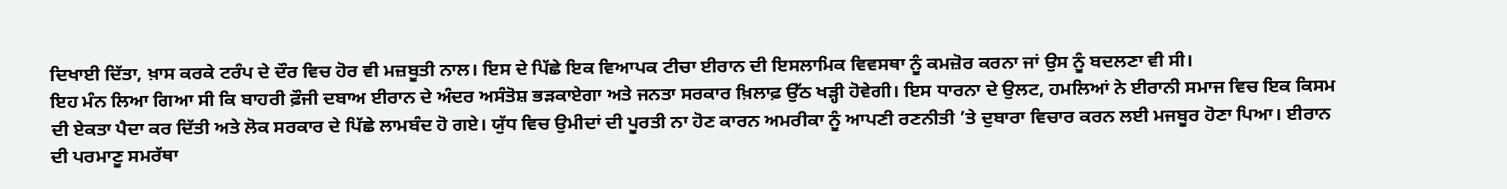ਦਿਖਾਈ ਦਿੱਤਾ, ਖ਼ਾਸ ਕਰਕੇ ਟਰੰਪ ਦੇ ਦੌਰ ਵਿਚ ਹੋਰ ਵੀ ਮਜ਼ਬੂਤੀ ਨਾਲ। ਇਸ ਦੇ ਪਿੱਛੇ ਇਕ ਵਿਆਪਕ ਟੀਚਾ ਈਰਾਨ ਦੀ ਇਸਲਾਮਿਕ ਵਿਵਸਥਾ ਨੂੰ ਕਮਜ਼ੋਰ ਕਰਨਾ ਜਾਂ ਉਸ ਨੂੰ ਬਦਲਣਾ ਵੀ ਸੀ।
ਇਹ ਮੰਨ ਲਿਆ ਗਿਆ ਸੀ ਕਿ ਬਾਹਰੀ ਫ਼ੌਜੀ ਦਬਾਅ ਈਰਾਨ ਦੇ ਅੰਦਰ ਅਸੰਤੋਸ਼ ਭੜਕਾਏਗਾ ਅਤੇ ਜਨਤਾ ਸਰਕਾਰ ਖ਼ਿਲਾਫ਼ ਉੱਠ ਖੜ੍ਹੀ ਹੋਵੇਗੀ। ਇਸ ਧਾਰਨਾ ਦੇ ਉਲਟ, ਹਮਲਿਆਂ ਨੇ ਈਰਾਨੀ ਸਮਾਜ ਵਿਚ ਇਕ ਕਿਸਮ ਦੀ ਏਕਤਾ ਪੈਦਾ ਕਰ ਦਿੱਤੀ ਅਤੇ ਲੋਕ ਸਰਕਾਰ ਦੇ ਪਿੱਛੇ ਲਾਮਬੰਦ ਹੋ ਗਏ। ਯੁੱਧ ਵਿਚ ਉਮੀਦਾਂ ਦੀ ਪੂਰਤੀ ਨਾ ਹੋਣ ਕਾਰਨ ਅਮਰੀਕਾ ਨੂੰ ਆਪਣੀ ਰਣਨੀਤੀ ’ਤੇ ਦੁਬਾਰਾ ਵਿਚਾਰ ਕਰਨ ਲਈ ਮਜਬੂਰ ਹੋਣਾ ਪਿਆ। ਈਰਾਨ ਦੀ ਪਰਮਾਣੂ ਸਮਰੱਥਾ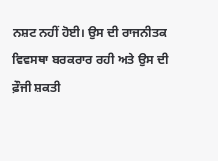ਨਸ਼ਟ ਨਹੀਂ ਹੋਈ। ਉਸ ਦੀ ਰਾਜਨੀਤਕ ਵਿਵਸਥਾ ਬਰਕਰਾਰ ਰਹੀ ਅਤੇ ਉਸ ਦੀ ਫ਼ੌਜੀ ਸ਼ਕਤੀ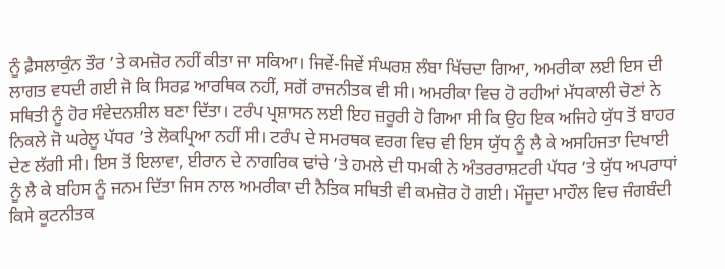ਨੂੰ ਫ਼ੈਸਲਾਕੁੰਨ ਤੌਰ ’ਤੇ ਕਮਜ਼ੋਰ ਨਹੀਂ ਕੀਤਾ ਜਾ ਸਕਿਆ। ਜਿਵੇਂ-ਜਿਵੇਂ ਸੰਘਰਸ਼ ਲੰਬਾ ਖਿੱਚਦਾ ਗਿਆ, ਅਮਰੀਕਾ ਲਈ ਇਸ ਦੀ ਲਾਗਤ ਵਧਦੀ ਗਈ ਜੋ ਕਿ ਸਿਰਫ਼ ਆਰਥਿਕ ਨਹੀਂ, ਸਗੋਂ ਰਾਜਨੀਤਕ ਵੀ ਸੀ। ਅਮਰੀਕਾ ਵਿਚ ਹੋ ਰਹੀਆਂ ਮੱਧਕਾਲੀ ਚੋਣਾਂ ਨੇ ਸਥਿਤੀ ਨੂੰ ਹੋਰ ਸੰਵੇਦਨਸ਼ੀਲ ਬਣਾ ਦਿੱਤਾ। ਟਰੰਪ ਪ੍ਰਸ਼ਾਸਨ ਲਈ ਇਹ ਜ਼ਰੂਰੀ ਹੋ ਗਿਆ ਸੀ ਕਿ ਉਹ ਇਕ ਅਜਿਹੇ ਯੁੱਧ ਤੋਂ ਬਾਹਰ ਨਿਕਲੇ ਜੋ ਘਰੇਲੂ ਪੱਧਰ ’ਤੇ ਲੋਕਪ੍ਰਿਆ ਨਹੀਂ ਸੀ। ਟਰੰਪ ਦੇ ਸਮਰਥਕ ਵਰਗ ਵਿਚ ਵੀ ਇਸ ਯੁੱਧ ਨੂੰ ਲੈ ਕੇ ਅਸਹਿਜਤਾ ਦਿਖਾਈ ਦੇਣ ਲੱਗੀ ਸੀ। ਇਸ ਤੋਂ ਇਲਾਵਾ, ਈਰਾਨ ਦੇ ਨਾਗਰਿਕ ਢਾਂਚੇ ’ਤੇ ਹਮਲੇ ਦੀ ਧਮਕੀ ਨੇ ਅੰਤਰਰਾਸ਼ਟਰੀ ਪੱਧਰ ’ਤੇ ਯੁੱਧ ਅਪਰਾਧਾਂ ਨੂੰ ਲੈ ਕੇ ਬਹਿਸ ਨੂੰ ਜਨਮ ਦਿੱਤਾ ਜਿਸ ਨਾਲ ਅਮਰੀਕਾ ਦੀ ਨੈਤਿਕ ਸਥਿਤੀ ਵੀ ਕਮਜ਼ੋਰ ਹੋ ਗਈ। ਮੌਜੂਦਾ ਮਾਹੌਲ ਵਿਚ ਜੰਗਬੰਦੀ ਕਿਸੇ ਕੂਟਨੀਤਕ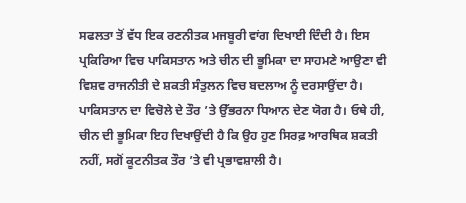ਸਫਲਤਾ ਤੋਂ ਵੱਧ ਇਕ ਰਣਨੀਤਕ ਮਜਬੂਰੀ ਵਾਂਗ ਦਿਖਾਈ ਦਿੰਦੀ ਹੈ। ਇਸ ਪ੍ਰਕਿਰਿਆ ਵਿਚ ਪਾਕਿਸਤਾਨ ਅਤੇ ਚੀਨ ਦੀ ਭੂਮਿਕਾ ਦਾ ਸਾਹਮਣੇ ਆਉਣਾ ਵੀ ਵਿਸ਼ਵ ਰਾਜਨੀਤੀ ਦੇ ਸ਼ਕਤੀ ਸੰਤੁਲਨ ਵਿਚ ਬਦਲਾਅ ਨੂੰ ਦਰਸਾਉਂਦਾ ਹੈ। ਪਾਕਿਸਤਾਨ ਦਾ ਵਿਚੋਲੇ ਦੇ ਤੌਰ ’ਤੇ ਉੱਭਰਨਾ ਧਿਆਨ ਦੇਣ ਯੋਗ ਹੈ। ਓਥੇ ਹੀ, ਚੀਨ ਦੀ ਭੂਮਿਕਾ ਇਹ ਦਿਖਾਉਂਦੀ ਹੈ ਕਿ ਉਹ ਹੁਣ ਸਿਰਫ਼ ਆਰਥਿਕ ਸ਼ਕਤੀ ਨਹੀਂ, ਸਗੋਂ ਕੂਟਨੀਤਕ ਤੌਰ ’ਤੇ ਵੀ ਪ੍ਰਭਾਵਸ਼ਾਲੀ ਹੈ।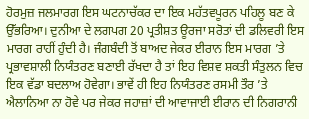ਹੋਰਮੁਜ਼ ਜਲਮਾਰਗ ਇਸ ਘਟਨਾਚੱਕਰ ਦਾ ਇਕ ਮਹੱਤਵਪੂਰਨ ਪਹਿਲੂ ਬਣ ਕੇ ਉੱਭਰਿਆ। ਦੁਨੀਆ ਦੇ ਲਗਪਗ 20 ਪ੍ਰਤੀਸ਼ਤ ਊਰਜਾ ਸਰੋਤਾਂ ਦੀ ਡਲਿਵਰੀ ਇਸ ਮਾਰਗ ਰਾਹੀਂ ਹੁੰਦੀ ਹੈ। ਜੰਗਬੰਦੀ ਤੋਂ ਬਾਅਦ ਜੇਕਰ ਈਰਾਨ ਇਸ ਮਾਰਗ ’ਤੇ ਪ੍ਰਭਾਵਸ਼ਾਲੀ ਨਿਯੰਤਰਣ ਬਣਾਈ ਰੱਖਦਾ ਹੈ ਤਾਂ ਇਹ ਵਿਸ਼ਵ ਸ਼ਕਤੀ ਸੰਤੁਲਨ ਵਿਚ ਇਕ ਵੱਡਾ ਬਦਲਾਅ ਹੋਵੇਗਾ। ਭਾਵੇਂ ਹੀ ਇਹ ਨਿਯੰਤਰਣ ਰਸਮੀ ਤੌਰ ’ਤੇ ਐਲਾਨਿਆ ਨਾ ਹੋਵੇ ਪਰ ਜੇਕਰ ਜਹਾਜ਼ਾਂ ਦੀ ਆਵਾਜਾਈ ਈਰਾਨ ਦੀ ਨਿਗਰਾਨੀ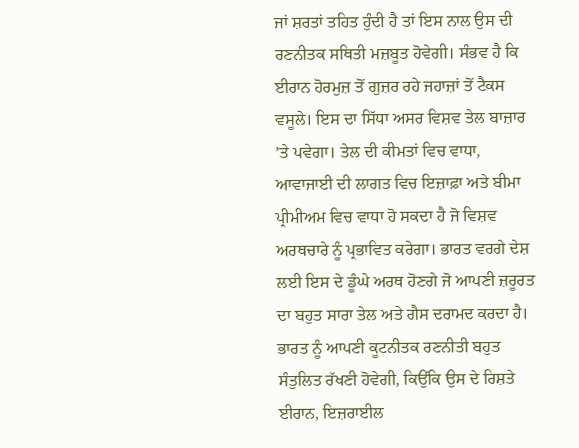ਜਾਂ ਸ਼ਰਤਾਂ ਤਹਿਤ ਹੁੰਦੀ ਹੈ ਤਾਂ ਇਸ ਨਾਲ ਉਸ ਦੀ ਰਣਨੀਤਕ ਸਥਿਤੀ ਮਜ਼ਬੂਤ ਹੋਵੇਗੀ। ਸੰਭਵ ਹੈ ਕਿ ਈਰਾਨ ਹੋਰਮੁਜ਼ ਤੋਂ ਗੁਜ਼ਰ ਰਹੇ ਜਹਾਜ਼ਾਂ ਤੋਂ ਟੈਕਸ ਵਸੂਲੇ। ਇਸ ਦਾ ਸਿੱਧਾ ਅਸਰ ਵਿਸ਼ਵ ਤੇਲ ਬਾਜ਼ਾਰ ’ਤੇ ਪਵੇਗਾ। ਤੇਲ ਦੀ ਕੀਮਤਾਂ ਵਿਚ ਵਾਧਾ, ਆਵਾਜਾਈ ਦੀ ਲਾਗਤ ਵਿਚ ਇਜ਼ਾਫ਼ਾ ਅਤੇ ਬੀਮਾ ਪ੍ਰੀਮੀਅਮ ਵਿਚ ਵਾਧਾ ਹੋ ਸਕਦਾ ਹੈ ਜੋ ਵਿਸ਼ਵ ਅਰਥਚਾਰੇ ਨੂੰ ਪ੍ਰਭਾਵਿਤ ਕਰੇਗਾ। ਭਾਰਤ ਵਰਗੇ ਦੇਸ਼ ਲਈ ਇਸ ਦੇ ਡੂੰਘੇ ਅਰਥ ਹੋਣਗੇ ਜੋ ਆਪਣੀ ਜ਼ਰੂਰਤ ਦਾ ਬਹੁਤ ਸਾਰਾ ਤੇਲ ਅਤੇ ਗੈਸ ਦਰਾਮਦ ਕਰਦਾ ਹੈ। ਭਾਰਤ ਨੂੰ ਆਪਣੀ ਕੂਟਨੀਤਕ ਰਣਨੀਤੀ ਬਹੁਤ ਸੰਤੁਲਿਤ ਰੱਖਣੀ ਹੋਵੇਗੀ, ਕਿਉਂਕਿ ਉਸ ਦੇ ਰਿਸ਼ਤੇ ਈਰਾਨ, ਇਜ਼ਰਾਈਲ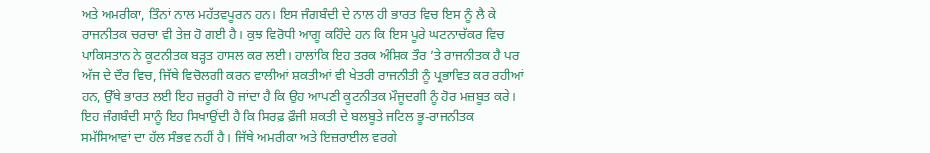ਅਤੇ ਅਮਰੀਕਾ, ਤਿੰਨਾਂ ਨਾਲ ਮਹੱਤਵਪੂਰਨ ਹਨ। ਇਸ ਜੰਗਬੰਦੀ ਦੇ ਨਾਲ ਹੀ ਭਾਰਤ ਵਿਚ ਇਸ ਨੂੰ ਲੈ ਕੇ ਰਾਜਨੀਤਕ ਚਰਚਾ ਵੀ ਤੇਜ਼ ਹੋ ਗਈ ਹੈ। ਕੁਝ ਵਿਰੋਧੀ ਆਗੂ ਕਹਿੰਦੇ ਹਨ ਕਿ ਇਸ ਪੂਰੇ ਘਟਨਾਚੱਕਰ ਵਿਚ ਪਾਕਿਸਤਾਨ ਨੇ ਕੂਟਨੀਤਕ ਬੜ੍ਹਤ ਹਾਸਲ ਕਰ ਲਈ। ਹਾਲਾਂਕਿ ਇਹ ਤਰਕ ਅੰਸ਼ਿਕ ਤੌਰ ’ਤੇ ਰਾਜਨੀਤਕ ਹੈ ਪਰ ਅੱਜ ਦੇ ਦੌਰ ਵਿਚ, ਜਿੱਥੇ ਵਿਚੋਲਗੀ ਕਰਨ ਵਾਲੀਆਂ ਸ਼ਕਤੀਆਂ ਵੀ ਖੇਤਰੀ ਰਾਜਨੀਤੀ ਨੂੰ ਪ੍ਰਭਾਵਿਤ ਕਰ ਰਹੀਆਂ ਹਨ, ਉੱਥੇ ਭਾਰਤ ਲਈ ਇਹ ਜ਼ਰੂਰੀ ਹੋ ਜਾਂਦਾ ਹੈ ਕਿ ਉਹ ਆਪਣੀ ਕੂਟਨੀਤਕ ਮੌਜੂਦਗੀ ਨੂੰ ਹੋਰ ਮਜ਼ਬੂਤ ਕਰੇ। ਇਹ ਜੰਗਬੰਦੀ ਸਾਨੂੰ ਇਹ ਸਿਖਾਉਂਦੀ ਹੈ ਕਿ ਸਿਰਫ਼ ਫ਼ੌਜੀ ਸ਼ਕਤੀ ਦੇ ਬਲਬੂਤੇ ਜਟਿਲ ਭੂ-ਰਾਜਨੀਤਕ ਸਮੱਸਿਆਵਾਂ ਦਾ ਹੱਲ ਸੰਭਵ ਨਹੀਂ ਹੈ। ਜਿੱਥੇ ਅਮਰੀਕਾ ਅਤੇ ਇਜ਼ਰਾਈਲ ਵਰਗੇ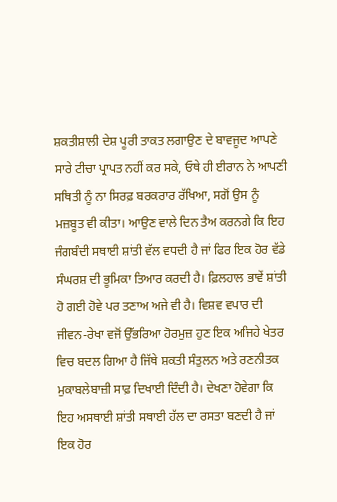ਸ਼ਕਤੀਸ਼ਾਲੀ ਦੇਸ਼ ਪੂਰੀ ਤਾਕਤ ਲਗਾਉਣ ਦੇ ਬਾਵਜੂਦ ਆਪਣੇ ਸਾਰੇ ਟੀਚਾ ਪ੍ਰਾਪਤ ਨਹੀਂ ਕਰ ਸਕੇ, ਓਥੇ ਹੀ ਈਰਾਨ ਨੇ ਆਪਣੀ ਸਥਿਤੀ ਨੂੰ ਨਾ ਸਿਰਫ਼ ਬਰਕਰਾਰ ਰੱਖਿਆ, ਸਗੋਂ ਉਸ ਨੂੰ ਮਜ਼ਬੂਤ ਵੀ ਕੀਤਾ। ਆਉਣ ਵਾਲੇ ਦਿਨ ਤੈਅ ਕਰਨਗੇ ਕਿ ਇਹ ਜੰਗਬੰਦੀ ਸਥਾਈ ਸ਼ਾਂਤੀ ਵੱਲ ਵਧਦੀ ਹੈ ਜਾਂ ਫਿਰ ਇਕ ਹੋਰ ਵੱਡੇ ਸੰਘਰਸ਼ ਦੀ ਭੂਮਿਕਾ ਤਿਆਰ ਕਰਦੀ ਹੈ। ਫ਼ਿਲਹਾਲ ਭਾਵੇਂ ਸ਼ਾਂਤੀ ਹੋ ਗਈ ਹੋਵੇ ਪਰ ਤਣਾਅ ਅਜੇ ਵੀ ਹੈ। ਵਿਸ਼ਵ ਵਪਾਰ ਦੀ ਜੀਵਨ-ਰੇਖਾ ਵਜੋਂ ਉੱਭਰਿਆ ਹੋਰਮੁਜ਼ ਹੁਣ ਇਕ ਅਜਿਹੇ ਖੇਤਰ ਵਿਚ ਬਦਲ ਗਿਆ ਹੈ ਜਿੱਥੇ ਸ਼ਕਤੀ ਸੰਤੁਲਨ ਅਤੇ ਰਣਨੀਤਕ ਮੁਕਾਬਲੇਬਾਜ਼ੀ ਸਾਫ਼ ਦਿਖਾਈ ਦਿੰਦੀ ਹੈ। ਦੇਖਣਾ ਹੋਵੇਗਾ ਕਿ ਇਹ ਅਸਥਾਈ ਸ਼ਾਂਤੀ ਸਥਾਈ ਹੱਲ ਦਾ ਰਸਤਾ ਬਣਦੀ ਹੈ ਜਾਂ ਇਕ ਹੋਰ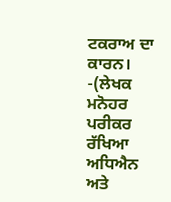ਟਕਰਾਅ ਦਾ ਕਾਰਨ।
-(ਲੇਖਕ ਮਨੋਹਰ ਪਰੀਕਰ ਰੱਖਿਆ ਅਧਿਐਨ ਅਤੇ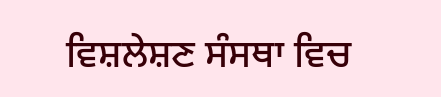ਵਿਸ਼ਲੇਸ਼ਣ ਸੰਸਥਾ ਵਿਚ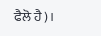ਫੈਲੋ ਹੈ)।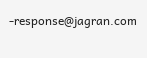-response@jagran.com